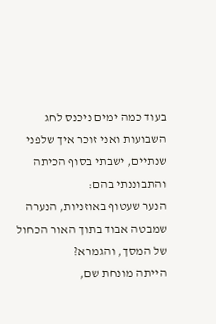בעוד כמה ימים ניכנס לחג השבועות ואני זוכר איך שלפני שנתיים, ישבתי בסוף הכיתה והתבוננתי בהם:
הנער שעטוף באוזניות, הנערה שמבטה אבוד בתוך האור הכחול של המסך, והגמרא?
הייתה מונחת שם,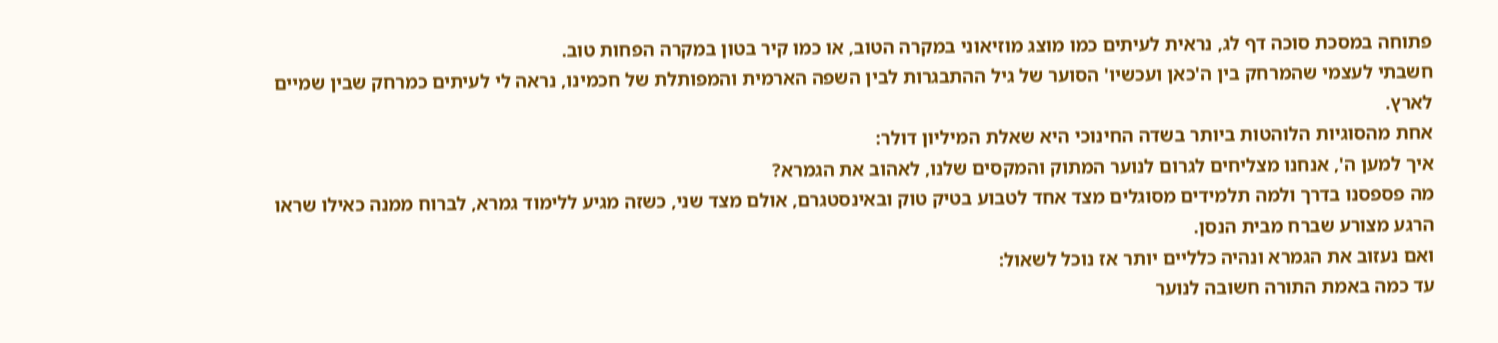פתוחה במסכת סוכה דף לג, נראית לעיתים כמו מוצג מוזיאוני במקרה הטוב, או כמו קיר בטון במקרה הפחות טוב.
חשבתי לעצמי שהמרחק בין ה'כאן ועכשיו' הסוער של גיל ההתבגרות לבין השפה הארמית והמפותלת של חכמינו, נראה לי לעיתים כמרחק שבין שמיים לארץ.
אחת מהסוגיות הלוהטות ביותר בשדה החינוכי היא שאלת המיליון דולר:
איך למען ה', אנחנו מצליחים לגרום לנוער המתוק והמקסים שלנו, לאהוב את הגמרא?
מה פספסנו בדרך ולמה תלמידים מסוגלים מצד אחד לטבוע בטיק טוק ובאינסטגרם, אולם מצד שני, כשזה מגיע ללימוד גמרא, לברוח ממנה כאילו שראו הרגע מצורע שברח מבית הנסן.
ואם נעזוב את הגמרא ונהיה כלליים יותר אז נוכל לשאול:
עד כמה באמת התורה חשובה לנוער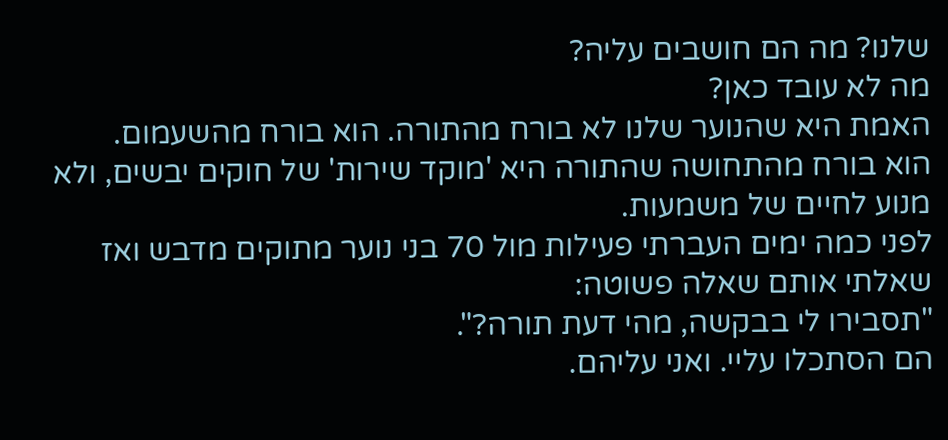שלנו? מה הם חושבים עליה?
מה לא עובד כאן?
האמת היא שהנוער שלנו לא בורח מהתורה. הוא בורח מהשעמום.
הוא בורח מהתחושה שהתורה היא 'מוקד שירות' של חוקים יבשים, ולא מנוע לחיים של משמעות.
לפני כמה ימים העברתי פעילות מול 70 בני נוער מתוקים מדבש ואז שאלתי אותם שאלה פשוטה:
"תסבירו לי בבקשה, מהי דעת תורה?".
הם הסתכלו עליי. ואני עליהם.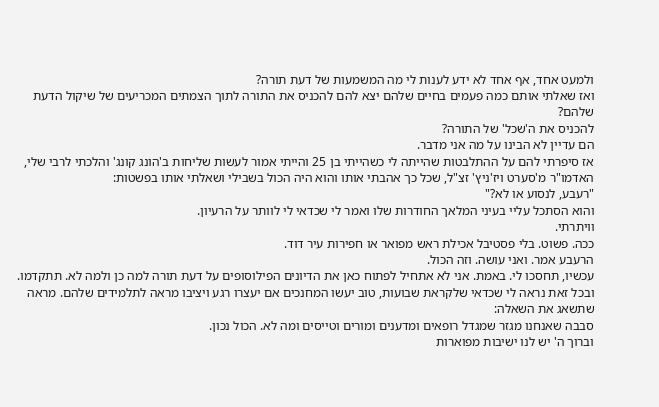ולמעט אחד, אף אחד לא ידע לענות לי מה המשמעות של דעת תורה?
ואז שאלתי אותם כמה פעמים בחיים שלהם יצא להם להכניס את התורה לתוך הצמתים המכריעים של שיקול הדעת שלהם?
להכניס את ה'שכל' של התורה?
הם עדיין לא הבינו על מה אני מדבר.
אז סיפרתי להם על ההתלבטות שהייתה לי כשהייתי בן 25 והייתי אמור לעשות שליחות ב'הונג קונג' והלכתי לרבי שלי, האדמו"ר מ'סערט ויז'ניץ' זצ"ל, שכל כך אהבתי אותו והוא היה הכול בשבילי ושאלתי אותו בפשטות:
"רעבע, לנסוע או לא?"
והוא הסתכל עליי בעיני המלאך החודרות שלו ואמר לי שכדאי לי לוותר על הרעיון.
וויתרתי.
ככה. פשוט. בלי פסטיבל אכילת ראש מפואר או חפירות עיר דוד.
הרעבע אמר. ואני עושה. וזה הכול.
עכשיו, תחסכו לי. באמת. אני לא אתחיל לפתוח כאן את הדיונים הפילוסופים על דעת תורה למה כן ולמה לא. תתקדמו.
ובכל זאת נראה לי שכדאי שלקראת שבועות, טוב יעשו המחנכים אם יעצרו רגע ויציבו מראה לתלמידים שלהם. מראה שתשאג את השאלה:
סבבה שאנחנו מגזר שמגדל רופאים ומדענים ומורים וטייסים ומה לא. הכול נכון.
וברוך ה' יש לנו ישיבות מפוארות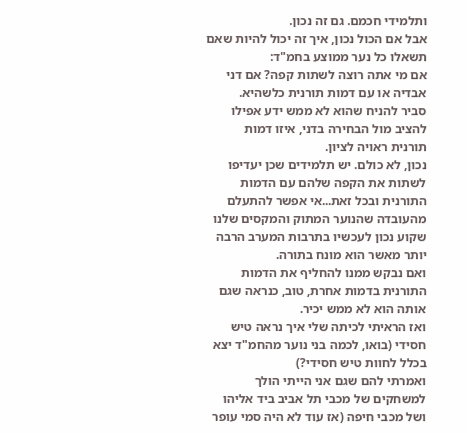ותלמידי חכמם. גם זה נכון.
אבל אם הכול נכון, איך זה יכול להיות שאם תשאלו כל נער ממוצע בחמ"ד:
אם מי אתה רוצה לשתות קפה? אם דני אבדיה או עם דמות תורנית כלשהיא.
סביר להניח שהוא לא ממש ידע אפילו להציב מול הבחירה בדני, איזו דמות תורנית ראויה לציון.
נכון, לא כולם. יש תלמידים שכן יעדיפו לשתות את הקפה שלהם עם הדמות התורנית ובכל זאת...אי אפשר להתעלם מהעובדה שהנוער המתוק והמקסים שלנו שקוע נכון לעכשיו בתרבות המערב הרבה יותר מאשר הוא מונח בתורה.
ואם נבקש ממנו להחליף את הדמות התורנית בדמות אחרת, טוב, כנראה שגם אותה הוא לא ממש יכיר.
ואז הראיתי לכיתה שלי איך נראה טיש חסידי (בואו, לכמה בני נוער מהחמ"ד יצא בכלל לחוות טיש חסידי?)
ואמרתי להם שגם אני הייתי הולך למשחקים של מכבי תל אביב ביד אליהו ושל מכבי חיפה (אז עוד לא היה סמי עופר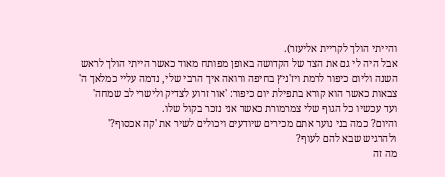והייתי הולך לקריית אליעזר).
אבל היה לי גם את הצד של הקדושה באופן מפותח מאוד כאשר הייתי הולך לראש השנה וליום כיפור לרמת ויז'ניץ בחיפה ורואה איך הרבי שלי, נדמה עליי כמלאך ה' צבאות כאשר הוא קורא בתפילת יום כיפור: 'אור זרוע לצדיק ולישרי לב שמחה' ועד עכשיו כל הגוף שלי צמרמורת כאשר אני נזכר בקול שלו.
והיום? כמה בני נוער אתם מכירים שיודעים ויכולים לשיר את 'קה אכסוף?' ולהרגיש שבא להם לעוף?
מה זה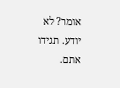אומר? לא יודע. תגידו אתם.